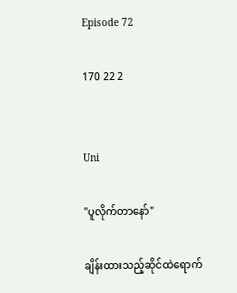Episode 72

170 22 2


Uni

"ပူလိုက်တာနော်"

ချိန်းထားသည့်ဆိုင်ထဲရောက်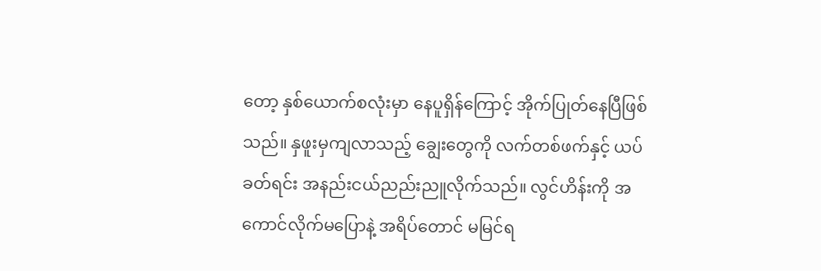တော့ နှစ်ယောက်စလုံးမှာ နေပူရှိန်ကြောင့် အိုက်ပြုတ်နေပြီဖြစ်သည်။ နှဖူးမှကျလာသည့် ချွေးတွေကို လက်တစ်ဖက်နှင့် ယပ်ခတ်ရင်း အနည်းငယ်ညည်းညူလိုက်သည်။ လွင်ဟိန်းကို အကောင်လိုက်မပြောနဲ့ အရိပ်တောင် မမြင်ရ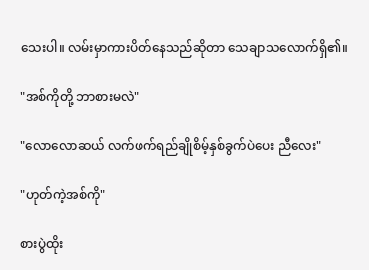သေးပါ။ လမ်းမှာကားပိတ်နေသည်ဆိုတာ သေချာသလောက်ရှိ၏။

"အစ်ကိုတို့ ဘာစားမလဲ"

"လောလောဆယ် လက်ဖက်ရည်ချိုစိမ့်နှစ်ခွက်ပဲပေး ညီလေး"

"ဟုတ်ကဲ့အစ်ကို"

စားပွဲထိုး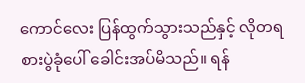ကောင်လေး ပြန်ထွက်သွားသည်နှင့် လိုတရ စားပွဲခုံပေါ် ခေါင်းအပ်မိသည်။ ရန်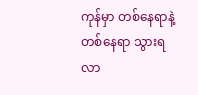ကုန်မှာ တစ်နေရာနဲ့တစ်နေရာ သွားရလာ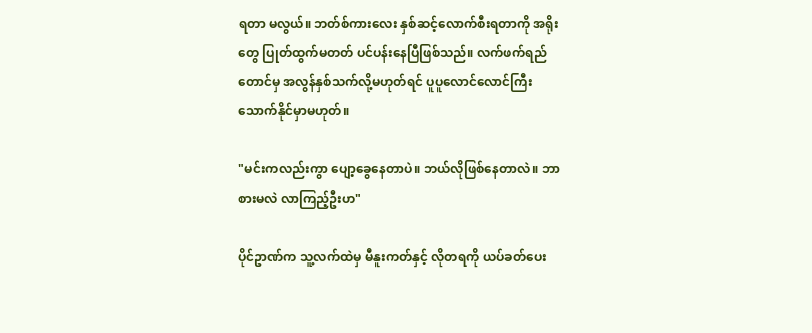ရတာ မလွယ်။ ဘတ်စ်ကားလေး နှစ်ဆင့်လောက်စီးရတာကို အရိုးတွေ ပြုတ်ထွက်မတတ် ပင်ပန်းနေပြီဖြစ်သည်။ လက်ဖက်ရည်တောင်မှ အလွန်နှစ်သက်လို့မဟုတ်ရင် ပူပူလောင်လောင်ကြီး သောက်နိုင်မှာမဟုတ်။

"မင်းကလည်းကွာ ပျော့ခွေနေတာပဲ။ ဘယ်လိုဖြစ်နေတာလဲ။ ဘာစားမလဲ လာကြည့်ဦးဟ"

ပိုင်ဥာဏ်က သူ့လက်ထဲမှ မီနူးကတ်နှင့် လိုတရကို ယပ်ခတ်ပေး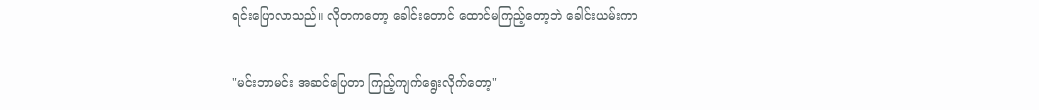ရင်းပြောလာသည်။ လိုတကတော့ ခေါင်းတောင် ထောင်မကြည့်တော့ဘဲ ခေါင်းယမ်းကာ

"မင်းဘာမင်း အဆင်ပြေတာ ကြည့်ကျက်ရွေးလိုက်တော့"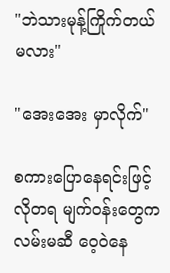"ဘဲသားမုန့်ကြိုက်တယ်မလား"

"အေးအေး မှာလိုက်"

စကားပြောနေရင်းဖြင့် လိုတရ မျက်ဝန်းတွေက လမ်းမဆီ ဝေ့ဝဲနေ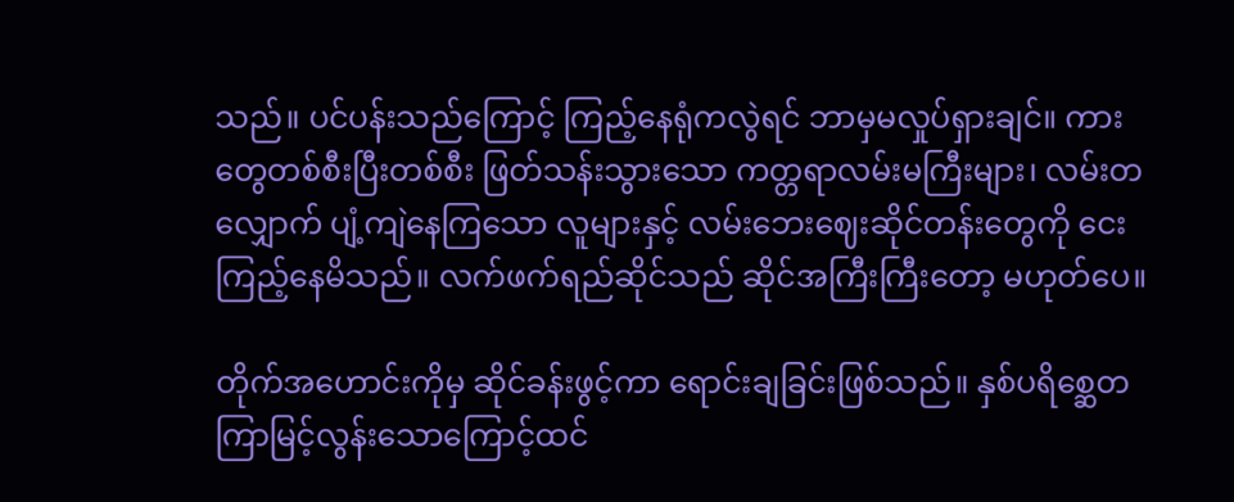သည်။ ပင်ပန်းသည်ကြောင့် ကြည့်နေရုံကလွဲရင် ဘာမှမလှုပ်ရှားချင်။ ကားတွေတစ်စီးပြီးတစ်စီး ဖြတ်သန်းသွားသော ကတ္တရာလမ်းမကြီးများ၊ လမ်းတလျှောက် ပျံ့ကျဲနေကြသော လူများနှင့် လမ်းဘေးဈေးဆိုင်တန်းတွေကို ငေးကြည့်နေမိသည်။ လက်ဖက်ရည်ဆိုင်သည် ဆိုင်အကြီးကြီးတော့ မဟုတ်ပေ။

တိုက်အဟောင်းကိုမှ ဆိုင်ခန်းဖွင့်ကာ ရောင်းချခြင်းဖြစ်သည်။ နှစ်ပရိစ္ဆေတ ကြာမြင့်လွန်းသောကြောင့်ထင်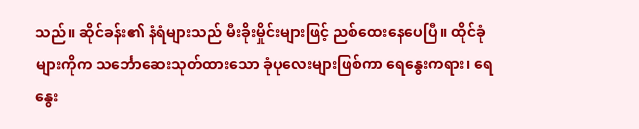သည်။ ဆိုင်ခန်း၏ နံရံများသည် မီးခိုးမှိုင်းများဖြင့် ညစ်ထေးနေပေပြီ။ ထိုင်ခုံများကိုက သင်္ဘောဆေးသုတ်ထားသော ခုံပုလေးများဖြစ်ကာ ရေနွေးကရား၊ ရေနွေး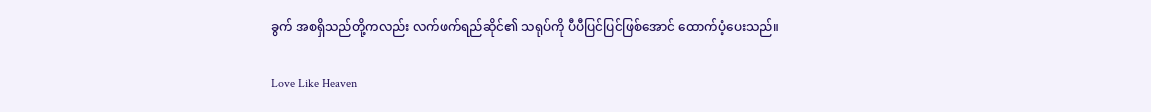ခွက် အစရှိသည်တို့ကလည်း လက်ဖက်ရည်ဆိုင်၏ သရုပ်ကို ပီပီပြင်ပြင်ဖြစ်အောင် ထောက်ပံ့ပေးသည်။

Love Like Heaven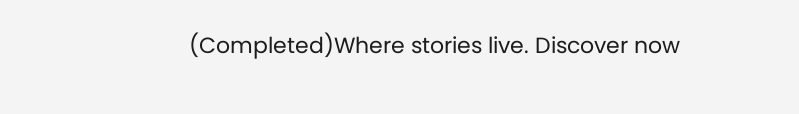(Completed)Where stories live. Discover now